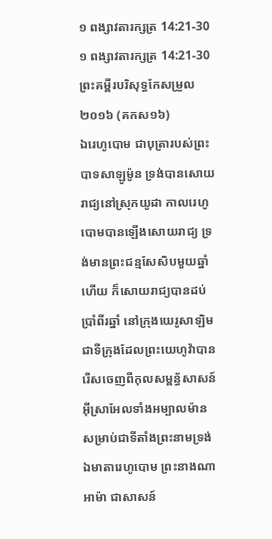១ ពង្សាវតារក្សត្រ 14:21-30
១ ពង្សាវតារក្សត្រ 14:21-30 ព្រះគម្ពីរបរិសុទ្ធកែសម្រួល ២០១៦ (គកស១៦)
ឯរេហូបោម ជាបុត្រារបស់ព្រះបាទសាឡូម៉ូន ទ្រង់បានសោយរាជ្យនៅស្រុកយូដា កាលរេហូបោមបានឡើងសោយរាជ្យ ទ្រង់មានព្រះជន្មសែសិបមួយឆ្នាំហើយ ក៏សោយរាជ្យបានដប់ប្រាំពីរឆ្នាំ នៅក្រុងយេរូសាឡិម ជាទីក្រុងដែលព្រះយេហូវ៉ាបានរើសចេញពីកុលសម្ពន័្ធសាសន៍អ៊ីស្រាអែលទាំងអម្បាលម៉ាន សម្រាប់ជាទីតាំងព្រះនាមទ្រង់ ឯមាតារេហូបោម ព្រះនាងណាអាម៉ា ជាសាសន៍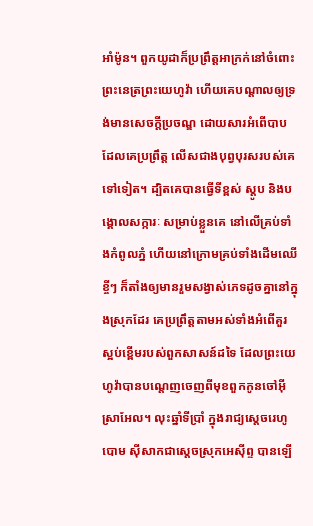អាំម៉ូន។ ពួកយូដាក៏ប្រព្រឹត្តអាក្រក់នៅចំពោះព្រះនេត្រព្រះយេហូវ៉ា ហើយគេបណ្ដាលឲ្យទ្រង់មានសេចក្ដីប្រចណ្ឌ ដោយសារអំពើបាបដែលគេប្រព្រឹត្ត លើសជាងបុព្វបុរសរបស់គេទៅទៀត។ ដ្បិតគេបានធ្វើទីខ្ពស់ ស្ដូប និងបង្គោលសក្ការៈ សម្រាប់ខ្លួនគេ នៅលើគ្រប់ទាំងកំពូលភ្នំ ហើយនៅក្រោមគ្រប់ទាំងដើមឈើខ្ចីៗ ក៏តាំងឲ្យមានរួមសង្វាស់ភេទដូចគ្នានៅក្នុងស្រុកដែរ គេប្រព្រឹត្តតាមអស់ទាំងអំពើគួរស្អប់ខ្ពើមរបស់ពួកសាសន៍ដទៃ ដែលព្រះយេហូវ៉ាបានបណ្តេញចេញពីមុខពួកកូនចៅអ៊ីស្រាអែល។ លុះឆ្នាំទីប្រាំ ក្នុងរាជ្យស្តេចរេហូបោម ស៊ីសាកជាស្តេចស្រុកអេស៊ីព្ទ បានឡើ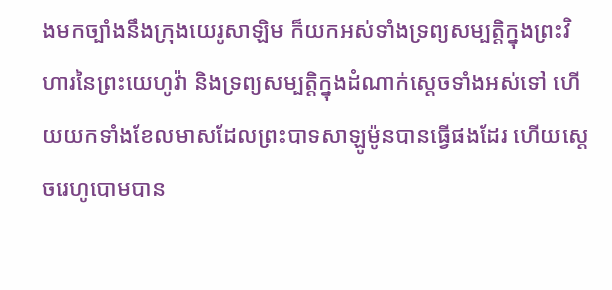ងមកច្បាំងនឹងក្រុងយេរូសាឡិម ក៏យកអស់ទាំងទ្រព្យសម្បត្តិក្នុងព្រះវិហារនៃព្រះយេហូវ៉ា និងទ្រព្យសម្បត្តិក្នុងដំណាក់ស្តេចទាំងអស់ទៅ ហើយយកទាំងខែលមាសដែលព្រះបាទសាឡូម៉ូនបានធ្វើផងដែរ ហើយស្តេចរេហូបោមបាន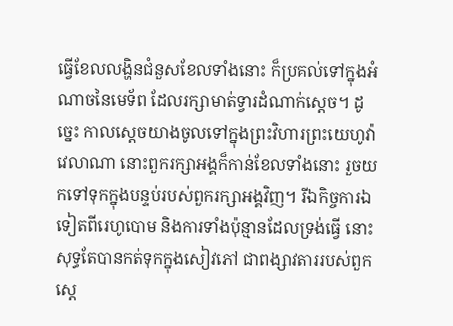ធ្វើខែលលង្ហិនជំនួសខែលទាំងនោះ ក៏ប្រគល់ទៅក្នុងអំណាចនៃមេទ័ព ដែលរក្សាមាត់ទ្វារដំណាក់ស្តេច។ ដូច្នេះ កាលស្ដេចយាងចូលទៅក្នុងព្រះវិហារព្រះយេហូវ៉ាវេលាណា នោះពួករក្សាអង្គក៏កាន់ខែលទាំងនោះ រួចយកទៅទុកក្នុងបន្ទប់របស់ពួករក្សាអង្គវិញ។ រីឯកិច្ចការឯទៀតពីរេហូបោម និងការទាំងប៉ុន្មានដែលទ្រង់ធ្វើ នោះសុទ្ធតែបានកត់ទុកក្នុងសៀវភៅ ជាពង្សាវតាររបស់ពួកស្តេ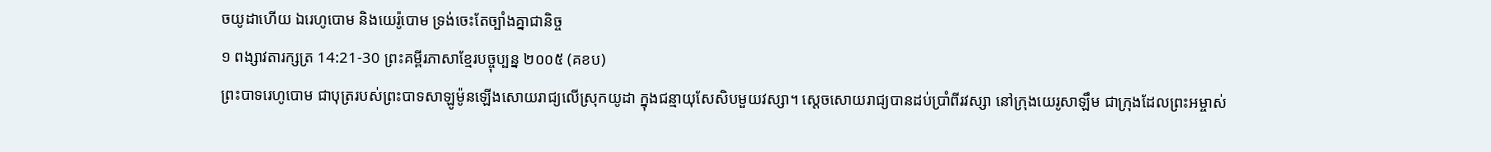ចយូដាហើយ ឯរេហូបោម និងយេរ៉ូបោម ទ្រង់ចេះតែច្បាំងគ្នាជានិច្ច
១ ពង្សាវតារក្សត្រ 14:21-30 ព្រះគម្ពីរភាសាខ្មែរបច្ចុប្បន្ន ២០០៥ (គខប)
ព្រះបាទរេហូបោម ជាបុត្ររបស់ព្រះបាទសាឡូម៉ូនឡើងសោយរាជ្យលើស្រុកយូដា ក្នុងជន្មាយុសែសិបមួយវស្សា។ ស្ដេចសោយរាជ្យបានដប់ប្រាំពីរវស្សា នៅក្រុងយេរូសាឡឹម ជាក្រុងដែលព្រះអម្ចាស់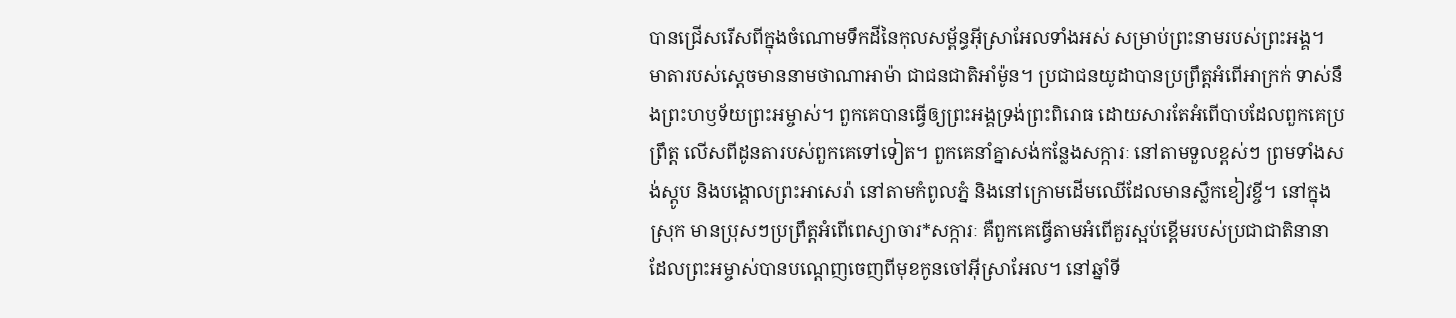បានជ្រើសរើសពីក្នុងចំណោមទឹកដីនៃកុលសម្ព័ន្ធអ៊ីស្រាអែលទាំងអស់ សម្រាប់ព្រះនាមរបស់ព្រះអង្គ។ មាតារបស់ស្ដេចមាននាមថាណាអាម៉ា ជាជនជាតិអាំម៉ូន។ ប្រជាជនយូដាបានប្រព្រឹត្តអំពើអាក្រក់ ទាស់នឹងព្រះហឫទ័យព្រះអម្ចាស់។ ពួកគេបានធ្វើឲ្យព្រះអង្គទ្រង់ព្រះពិរោធ ដោយសារតែអំពើបាបដែលពួកគេប្រព្រឹត្ត លើសពីដូនតារបស់ពួកគេទៅទៀត។ ពួកគេនាំគ្នាសង់កន្លែងសក្ការៈ នៅតាមទួលខ្ពស់ៗ ព្រមទាំងសង់ស្តូប និងបង្គោលព្រះអាសេរ៉ា នៅតាមកំពូលភ្នំ និងនៅក្រោមដើមឈើដែលមានស្លឹកខៀវខ្ចី។ នៅក្នុងស្រុក មានប្រុសៗប្រព្រឹត្តអំពើពេស្យាចារ*សក្ការៈ គឺពួកគេធ្វើតាមអំពើគួរស្អប់ខ្ពើមរបស់ប្រជាជាតិនានា ដែលព្រះអម្ចាស់បានបណ្ដេញចេញពីមុខកូនចៅអ៊ីស្រាអែល។ នៅឆ្នាំទី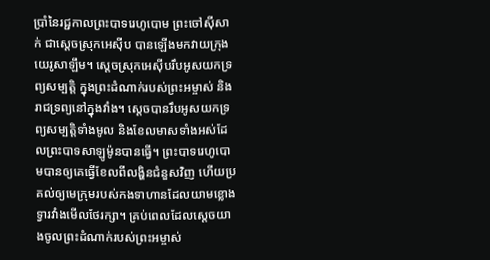ប្រាំនៃរជ្ជកាលព្រះបាទរេហូបោម ព្រះចៅស៊ីសាក់ ជាស្ដេចស្រុកអេស៊ីប បានឡើងមកវាយក្រុងយេរូសាឡឹម។ ស្ដេចស្រុកអេស៊ីបរឹបអូសយកទ្រព្យសម្បត្តិ ក្នុងព្រះដំណាក់របស់ព្រះអម្ចាស់ និងរាជទ្រព្យនៅក្នុងវាំង។ ស្ដេចបានរឹបអូសយកទ្រព្យសម្បត្តិទាំងមូល និងខែលមាសទាំងអស់ដែលព្រះបាទសាឡូម៉ូនបានធ្វើ។ ព្រះបាទរេហូបោមបានឲ្យគេធ្វើខែលពីលង្ហិនជំនួសវិញ ហើយប្រគល់ឲ្យមេក្រុមរបស់កងទាហានដែលយាមខ្លោងទ្វារវាំងមើលថែរក្សា។ គ្រប់ពេលដែលស្ដេចយាងចូលព្រះដំណាក់របស់ព្រះអម្ចាស់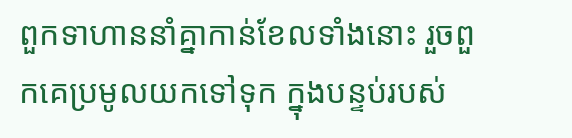ពួកទាហាននាំគ្នាកាន់ខែលទាំងនោះ រួចពួកគេប្រមូលយកទៅទុក ក្នុងបន្ទប់របស់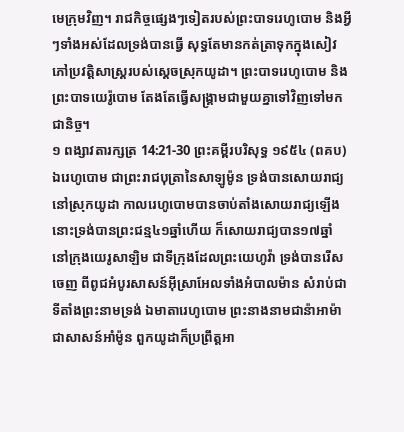មេក្រុមវិញ។ រាជកិច្ចផ្សេងៗទៀតរបស់ព្រះបាទរេហូបោម និងអ្វីៗទាំងអស់ដែលទ្រង់បានធ្វើ សុទ្ធតែមានកត់ត្រាទុកក្នុងសៀវភៅប្រវត្តិសាស្ត្ររបស់ស្ដេចស្រុកយូដា។ ព្រះបាទរេហូបោម និងព្រះបាទយេរ៉ូបោម តែងតែធ្វើសង្គ្រាមជាមួយគ្នាទៅវិញទៅមកជានិច្ច។
១ ពង្សាវតារក្សត្រ 14:21-30 ព្រះគម្ពីរបរិសុទ្ធ ១៩៥៤ (ពគប)
ឯរេហូបោម ជាព្រះរាជបុត្រានៃសាឡូម៉ូន ទ្រង់បានសោយរាជ្យនៅស្រុកយូដា កាលរេហូបោមបានចាប់តាំងសោយរាជ្យឡើង នោះទ្រង់បានព្រះជន្ម៤១ឆ្នាំហើយ ក៏សោយរាជ្យបាន១៧ឆ្នាំ នៅក្រុងយេរូសាឡិម ជាទីក្រុងដែលព្រះយេហូវ៉ា ទ្រង់បានរើសចេញ ពីពូជអំបូរសាសន៍អ៊ីស្រាអែលទាំងអំបាលម៉ាន សំរាប់ជាទីតាំងព្រះនាមទ្រង់ ឯមាតារេហូបោម ព្រះនាងនាមជាន៉ាអាម៉ា ជាសាសន៍អាំម៉ូន ពួកយូដាក៏ប្រព្រឹត្តអា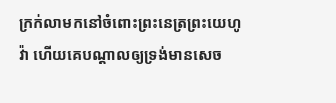ក្រក់លាមកនៅចំពោះព្រះនេត្រព្រះយេហូវ៉ា ហើយគេបណ្តាលឲ្យទ្រង់មានសេច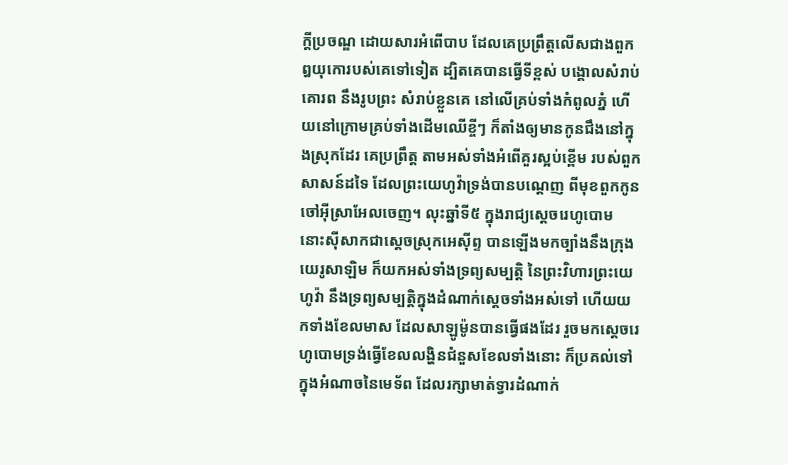ក្ដីប្រចណ្ឌ ដោយសារអំពើបាប ដែលគេប្រព្រឹត្តលើសជាងពួកឰយុកោរបស់គេទៅទៀត ដ្បិតគេបានធ្វើទីខ្ពស់ បង្គោលសំរាប់គោរព នឹងរូបព្រះ សំរាប់ខ្លួនគេ នៅលើគ្រប់ទាំងកំពូលភ្នំ ហើយនៅក្រោមគ្រប់ទាំងដើមឈើខ្ចីៗ ក៏តាំងឲ្យមានកូនជឹងនៅក្នុងស្រុកដែរ គេប្រព្រឹត្ត តាមអស់ទាំងអំពើគួរស្អប់ខ្ពើម របស់ពួកសាសន៍ដទៃ ដែលព្រះយេហូវ៉ាទ្រង់បានបណ្តេញ ពីមុខពួកកូនចៅអ៊ីស្រាអែលចេញ។ លុះឆ្នាំទី៥ ក្នុងរាជ្យស្តេចរេហូបោម នោះស៊ីសាកជាស្តេចស្រុកអេស៊ីព្ទ បានឡើងមកច្បាំងនឹងក្រុងយេរូសាឡិម ក៏យកអស់ទាំងទ្រព្យសម្បត្តិ នៃព្រះវិហារព្រះយេហូវ៉ា នឹងទ្រព្យសម្បត្តិក្នុងដំណាក់ស្តេចទាំងអស់ទៅ ហើយយកទាំងខែលមាស ដែលសាឡូម៉ូនបានធ្វើផងដែរ រួចមកស្តេចរេហូបោមទ្រង់ធ្វើខែលលង្ហិនជំនួសខែលទាំងនោះ ក៏ប្រគល់ទៅក្នុងអំណាចនៃមេទ័ព ដែលរក្សាមាត់ទ្វារដំណាក់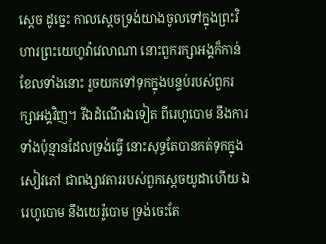ស្តេច ដូច្នេះ កាលស្តេចទ្រង់យាងចូលទៅក្នុងព្រះវិហារព្រះយេហូវ៉ាវេលាណា នោះពួករក្សាអង្គក៏កាន់ខែលទាំងនោះ រួចយកទៅទុកក្នុងបន្ទប់របស់ពួករក្សាអង្គវិញ។ រីឯដំណើរឯទៀត ពីរេហូបោម នឹងការទាំងប៉ុន្មានដែលទ្រង់ធ្វើ នោះសុទ្ធតែបានកត់ទុកក្នុងសៀវភៅ ជាពង្សាវតាររបស់ពួកស្តេចយូដាហើយ ឯរេហូបោម នឹងយេរ៉ូបោម ទ្រង់ចេះតែ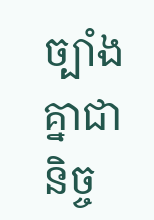ច្បាំងគ្នាជានិច្ច